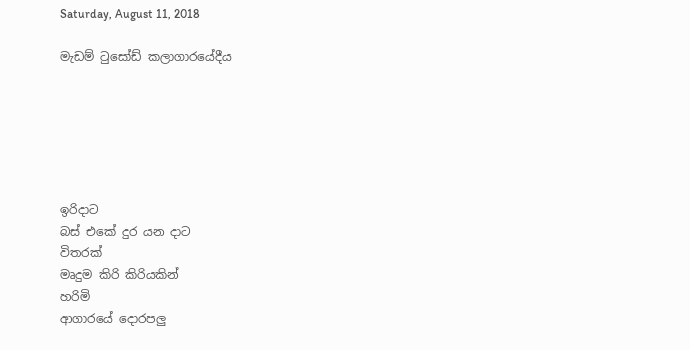Saturday, August 11, 2018

මැඩම් ටුසෝඩ් කලාගාරයේදීය






ඉරිදාට
බස් එකේ දුර යන දාට
විතරක්
මෘදුම කිරි කිරියකින්
හරිමි
ආගාරයේ දොරපලු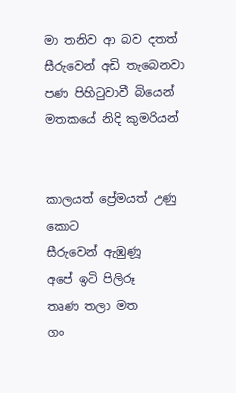මා තනිව ආ බව දතත්
සීරුවෙන් අඩි තැබෙනවා
පණ පිහිටුවාවී බියෙන්
මතකයේ නිදි කුමරියන්


කාලයත් ප්‍රේමයත් උණු කොට
සීරුවෙන් ඇඹුණූ
අපේ ඉටි පිලිරූ
තෘණ තලා මත
ගං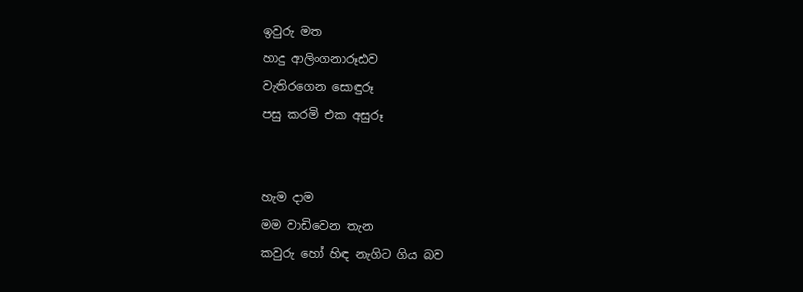ඉවුරු මත
හාදු ආලිංගනාරූඪව
වැතිරගෙන සොඳුරූ
පසු කරමි එක අසුරූ


හැම දාම
මම වාඩිවෙන තැන
කවුරු හෝ හිඳ නැගිට ගිය බව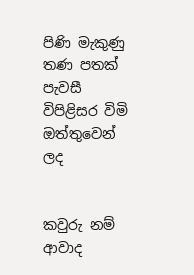පිණි මැකුණු
තණ පතක් පැවසී
විපිළිසර විමි
ඔත්තුවෙන් ලද


කවුරු නම් ආවාද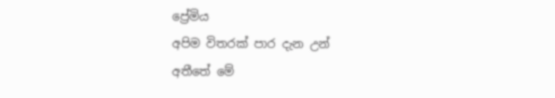ප්‍රේමිය
අපිම විතරක් පාර දැන උන්
අතීතේ මේ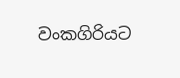වංකගිරියට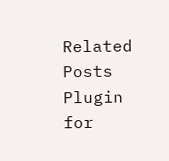Related Posts Plugin for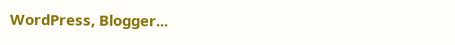WordPress, Blogger...